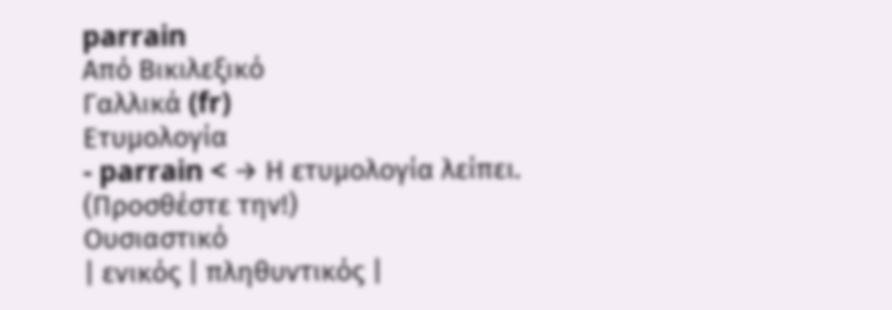parrain
Από Βικιλεξικό
Γαλλικά (fr)
Ετυμολογία
- parrain < → Η ετυμολογία λείπει. (Προσθέστε την!)
Ουσιαστικό
| ενικός | πληθυντικός |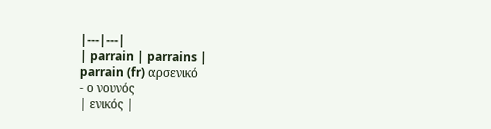|---|---|
| parrain | parrains |
parrain (fr) αρσενικό
- ο νουνός
| ενικός |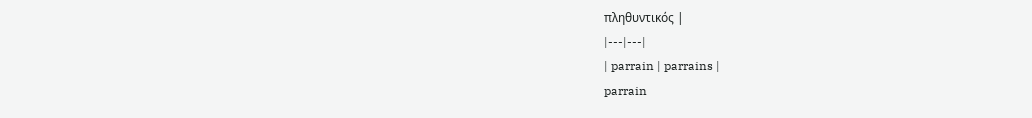πληθυντικός |
|---|---|
| parrain | parrains |
parrain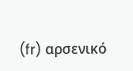(fr) αρσενικό